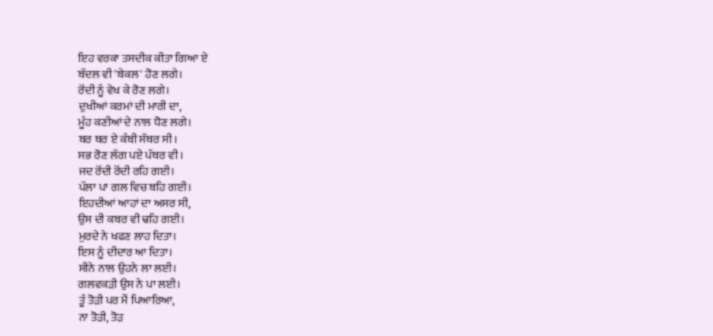ਇਹ ਵਰਕਾ ਤਸਦੀਕ ਕੀਤਾ ਗਿਆ ਏ
ਬੱਦਲ ਵੀ 'ਬੇਕਲ' ਹੋਣ ਲਗੇ।
ਰੋਂਦੀ ਨੂੰ ਵੇਖ ਕੇ ਰੋਣ ਲਗੇ।
ਦੁਖੀਆਂ ਕਰਮਾਂ ਦੀ ਮਾਰੀ ਦਾ,
ਮੂੰਹ ਕਣੀਆਂ ਦੇ ਨਾਲ ਧੋਣ ਲਗੇ।
ਬਰ ਥਰ ਏ ਕੰਬੀ ਸੱਥਰ ਸੀ।
ਸਭ ਰੋਣ ਲੱਗ ਪਏ ਪੱਥਰ ਵੀ।
ਜਦ ਰੋਂਦੀ ਰੋਂਦੀ ਰਹਿ ਗਈ।
ਪੱਲਾ ਪਾ ਗਲ ਵਿਚ ਬਹਿ ਗਈ।
ਇਹਦੀਆਂ ਆਹਾਂ ਦਾ ਅਸਰ ਸੀ,
ਉਸ ਦੀ ਕਬਰ ਵੀ ਢਹਿ ਗਈ।
ਮੁਰਦੇ ਨੇ ਖਫਣ ਲਾਹ ਦਿਤਾ।
ਇਸ ਨੂੰ ਦੀਦਾਰ ਆ ਦਿਤਾ।
ਸੀਨੇ ਨਾਲ ਉਹਨੇ ਲਾ ਲਈ।
ਗਲਵਕੜੀ ਉਸ ਨੇ ਪਾ ਲਈ।
ਤੂੰ ਤੋੜੀ ਪਰ ਮੈਂ ਪਿਆਰਿਆ,
ਨਾ ਤੋੜੀ, ਤੋੜ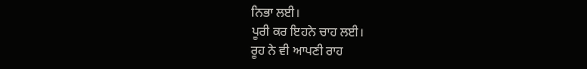ਨਿਭਾ ਲਈ।
ਪੂਰੀ ਕਰ ਇਹਨੇ ਚਾਹ ਲਈ।
ਰੂਹ ਨੇ ਵੀ ਆਪਣੀ ਰਾਹ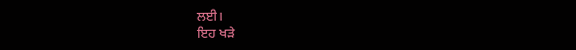ਲਈ।
ਇਹ ਖੜੇ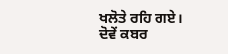ਖਲੋਤੇ ਰਹਿ ਗਏ।
ਦੋਵੇਂ ਕਬਰ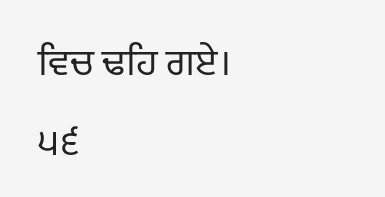ਵਿਚ ਢਹਿ ਗਏ।
੫੬